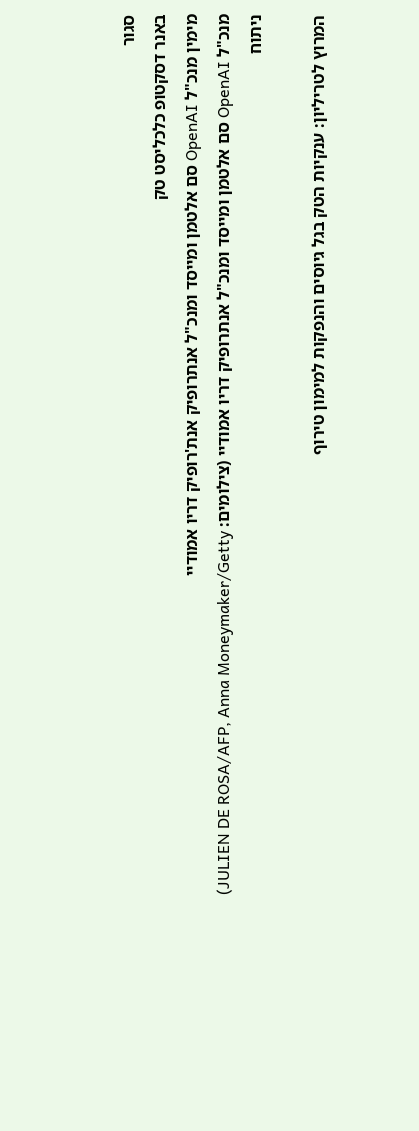סגור
באנר דסקטופ כלכליסט טק
מימין מנכ"ל OpenAI סם אלטמן ומייסד ומנכ"ל אנתרופיק אנת'רופיק דריו אמודיי
מנכ"ל OpenAI סם אלטמן ומייסד ומנכ"ל אנתרופיק דריו אמודיי (צילומים: JULIEN DE ROSA/AFP, Anna Moneymaker/Getty)
ניתוח

המרוץ לטריליון: ענקיות הטק בגל גיוסים והנפקות למימון טירוף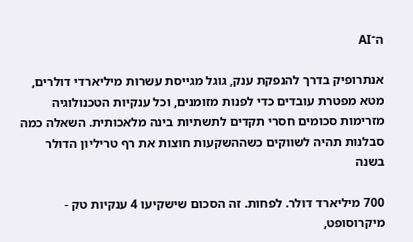ה־AI

אנתרופיק בדרך להנפקת ענק, גוגל מגייסת עשרות מיליארדי דולרים, מטא מפטרת עובדים כדי לפנות מזומנים, וכל ענקיות הטכנולוגיה מזרימות סכומים חסרי תקדים לתשתיות בינה מלאכותית. השאלה כמה סבלנות תהיה לשווקים כשההשקעות חוצות את רף טריליון הדולר בשנה

700 מיליארד דולר. לפחות. זה הסכום שישקיעו 4 ענקיות טק - מיקרוסופט,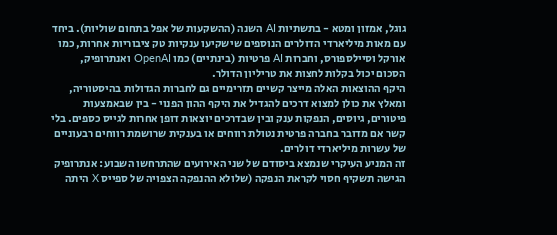גוגל, אמזון ומטא - בתשתיות AI השנה (ההשקעות של אפל בתחום שוליות). ביחד עם מאות מיליארדי הדולרים הנוספים שישקיעו ענקיות טק ציבוריות אחרות, כמו אורקל וסיילספורס, וחברות AI פרטיות (בינתיים) כמו OpenAI ואנתרופיק, הסכום יכול בקלות לחצות את טריליון הדולר.
היקף ההוצאות האלה מייצר קשיים תזרימיים גם לחברות הגדולות בהיסטוריה, ומאלץ את כולן למצוא דרכים להגדיל את היקף ההון הפנוי - בין שבאמצעות פיטורים, גיוסים, הנפקות ענק ובין שבדרכים יוצאות דופן אחרות לגייס כספים. בלי קשר אם מדובר בחברה פרטית נטולת רווחים או בענקית שרושמת רווחים רבעוניים של עשרות מיליארדי דולרים.
זה המניע העיקרי שנמצא ביסודם של שני האירועים שהתרחשו השבוע: אנתרופיק הגישה תשקיף חסוי לקראת הנפקה (שלולא ההנפקה הצפויה של ספייס X היתה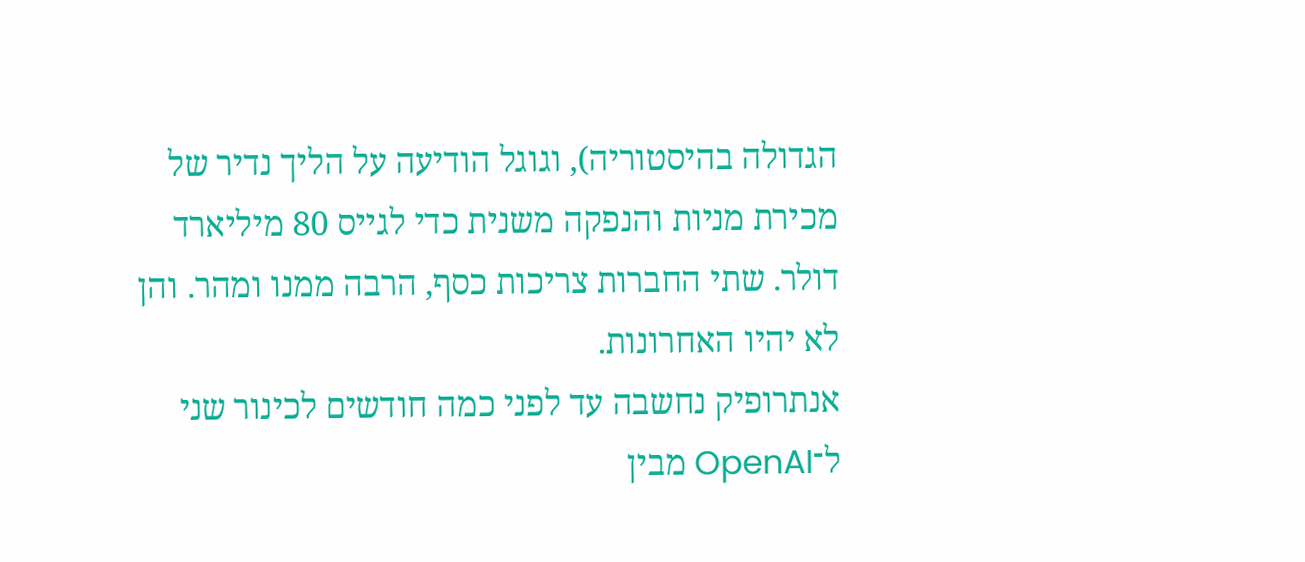הגדולה בהיסטוריה), וגוגל הודיעה על הליך נדיר של מכירת מניות והנפקה משנית כדי לגייס 80 מיליארד דולר. שתי החברות צריכות כסף, הרבה ממנו ומהר. והן לא יהיו האחרונות.
אנתרופיק נחשבה עד לפני כמה חודשים לכינור שני ל־OpenAI מבין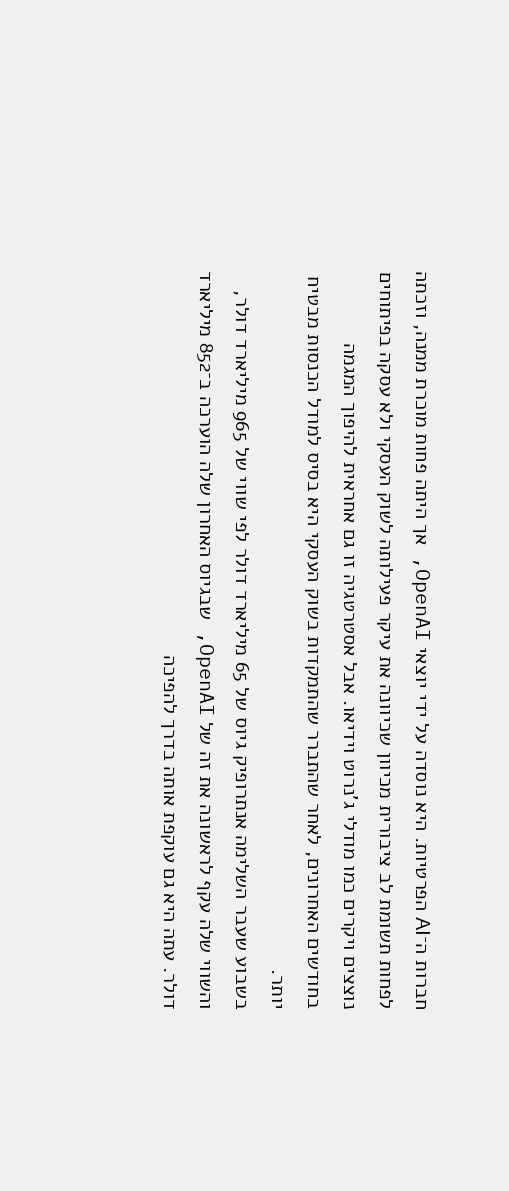חברות ה־AI הפרטיות. היא נוסדה על ידי יוצאי OpenAI, אך היתה פחות מוכרת ממנה, וזכתה לפחות תשומת לב ציבורית מכיוון שכיוונה את עיקר פעילותה לשוק העסקי ולא עסקה בפיתוחים נוצצים ויקרים כמו מודלי ג'נרוט וידיאו. אבל אסטרטגיה זו גם אחראית להיפוך המגמה בחודשים האחרונים, לאחר שהתברר שהתמקדות בשוק העסקי היא בסיס למודל הכנסות מבטיח יותר.
בשבוע שעבר השלימה אנתרופיק גיוס של 65 מיליארד דולר לפי שווי של 965 מיליארד דולר, והשווי שלה עקף לראשונה את זה של OpenAI, שבגיוס האחרון שלה הוערכה ב־852 מיליארד דולר. עתה היא גם עוקפת אותה בדרך להפיכה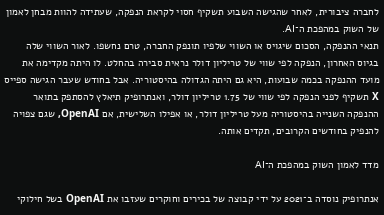לחברה ציבורית, לאחר שהגישה השבוע תשקיף חסוי לקראת הנפקה, שעתידה להוות מבחן לאמון של השוק במהפכת ה־AI.
תנאי ההנפקה, הסכום שיגויס או השווי שלפיו תונפק החברה, טרם נחשפו. לאור השווי שלה בגיוס האחרון, הנפקה לפי שווי של טריליון דולר נראית סבירה בהחלט. לו היתה מקדימה את מועד ההנפקה בכמה שבועות, היא גם היתה הגדולה בהיסטוריה. אבל בחודש שעבר הגישה ספייס X תשקיף לפני הנפקה לפי שווי של 1.75 טריליון דולר, ואנתרופיק תיאלץ להסתפק בתואר ההנפקה השנייה בהיסטוריה מעל טריליון דולר, או אפילו השלישית, אם OpenAI, שגם צפויה להנפיק בחודשים הקרובים, תקדים אותה.

מדד לאמון השוק במהפכת ה־AI

אנתרופיק נוסדה ב־2021 על ידי קבוצה של בכירים וחוקרים שעזבו את OpenAI בשל חילוקי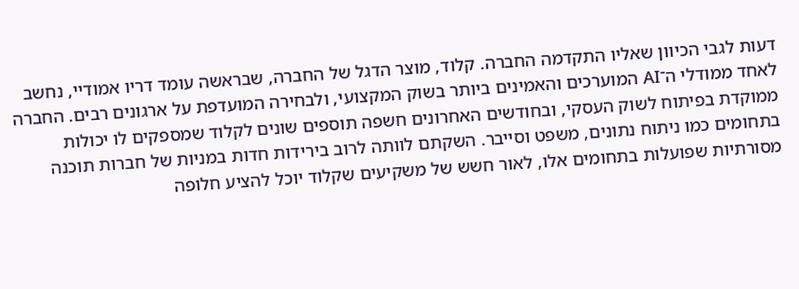דעות לגבי הכיוון שאליו התקדמה החברה. קלוד, מוצר הדגל של החברה, שבראשה עומד דריו אמודיי, נחשב לאחד ממודלי ה־AI המוערכים והאמינים ביותר בשוק המקצועי, ולבחירה המועדפת על ארגונים רבים. החברה ממוקדת בפיתוח לשוק העסקי, ובחודשים האחרונים חשפה תוספים שונים לקלוד שמספקים לו יכולות בתחומים כמו ניתוח נתונים, משפט וסייבר. השקתם לוותה לרוב בירידות חדות במניות של חברות תוכנה מסורתיות שפועלות בתחומים אלו, לאור חשש של משקיעים שקלוד יוכל להציע חלופה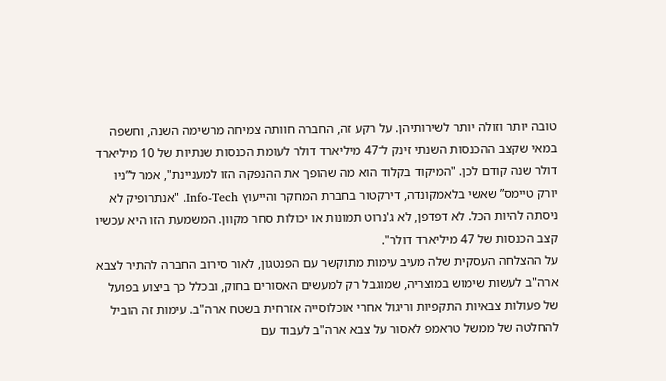טובה יותר וזולה יותר לשירותיהן. על רקע זה, החברה חוותה צמיחה מרשימה השנה, וחשפה במאי שקצב ההכנסות השנתי זינק ל־47 מיליארד דולר לעומת הכנסות שנתיות של 10 מיליארד דולר שנה קודם לכן. "המיקוד בקלוד הוא מה שהופך את ההנפקה הזו למעניינת", אמר ל”ניו יורק טיימס” שאשי בלאמקונדה, דירקטור בחברת המחקר והייעוץ Info-Tech. "אנתרופיק לא ניסתה להיות הכל. לא דפדפן, לא ג'נרוט תמונות או יכולות סחר מקוון. המשמעת הזו היא עכשיו קצב הכנסות של 47 מיליארד דולר".
על ההצלחה העסקית שלה מעיב עימות מתוקשר עם הפנטגון, לאור סירוב החברה להתיר לצבא ארה"ב לעשות שימוש במוצריה, שמוגבל רק למעשים האסורים בחוק, ובכלל כך ביצוע בפועל של פעולות צבאיות התקפיות וריגול אחרי אוכלוסייה אזרחית בשטח ארה"ב. עימות זה הוביל להחלטה של ממשל טראמפ לאסור על צבא ארה"ב לעבוד עם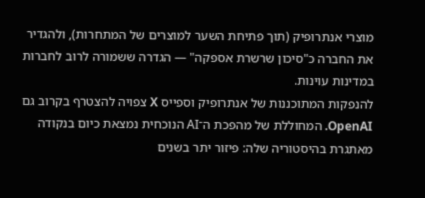מוצרי אנתרופיק (תוך פתיחת השער למוצרים של המתחרות), ולהגדיר את החברה כ"סיכון שרשרת אספקה" — הגדרה ששמורה לרוב לחברות במדינות עוינות.
להנפקות המתוכננות של אנתרופיק וספייס X צפויה להצטרף בקרוב גם OpenAI. המחוללת של מהפכת ה־AI הנוכחית נמצאת כיום בנקודה מאתגרת בהיסטוריה שלה: פיזור יתר בשנים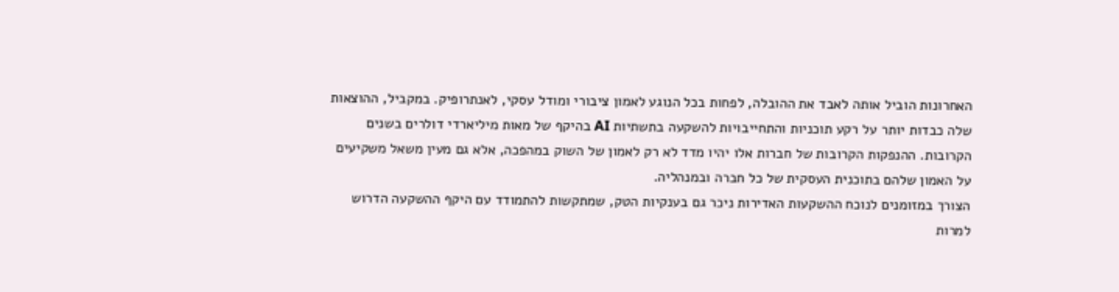האחרונות הוביל אותה לאבד את ההובלה, לפחות בכל הנוגע לאמון ציבורי ומודל עסקי, לאנתרופיק. במקביל, ההוצאות שלה כבדות יותר על רקע תוכניות והתחייבויות להשקעה בתשתיות AI בהיקף של מאות מיליארדי דולרים בשנים הקרובות. ההנפקות הקרובות של חברות אלו יהיו מדד לא רק לאמון של השוק במהפכה, אלא גם מעין משאל משקיעים על האמון שלהם בתוכנית העסקית של כל חברה ובמנהליה.
הצורך במזומנים לנוכח ההשקעות האדירות ניכר גם בענקיות הטק, שמתקשות להתמודד עם היקף ההשקעה הדרוש למרות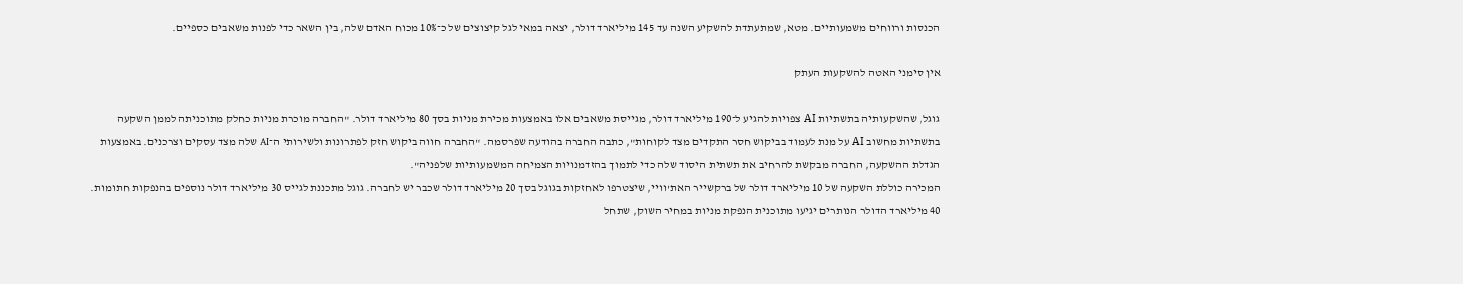הכנסות ורווחים משמעותיים. מטא, שמתעתדת להשקיע השנה עד 145 מיליארד דולר, יצאה במאי לגל קיצוצים של כ־10% מכוח האדם שלה, בין השאר כדי לפנות משאבים כספיים.

אין סימני האטה להשקעות העתק

גוגל, שהשקעותיה בתשתיות AI צפויות להגיע ל־190 מיליארד דולר, מגייסת משאבים אלו באמצעות מכירת מניות בסך 80 מיליארד דולר. "החברה מוכרת מניות כחלק מתוכניתה לממן השקעה בתשתיות מחשוב AI על מנת לעמוד בביקוש חסר התקדים מצד לקוחות", כתבה החברה בהודעה שפרסמה. "החברה חווה ביקוש חזק לפתרונות ולשירותי ה־AI שלה מצד עסקים וצרכנים. באמצעות הגדלת ההשקעה, החברה מבקשת להרחיב את תשתית היסוד שלה כדי לתמוך בהזדמנויות הצמיחה המשמעותיות שלפניה".
המכירה כוללת השקעה של 10 מיליארד דולר של ברקשייר האת'וויי, שיצטרפו לאחזקות בגוגל בסך 20 מיליארד דולר שכבר יש לחברה. גוגל מתכננת לגייס 30 מיליארד דולר נוספים בהנפקות חתומות. 40 מיליארד הדולר הנותרים יגיעו מתוכנית הנפקת מניות במחיר השוק, שתחל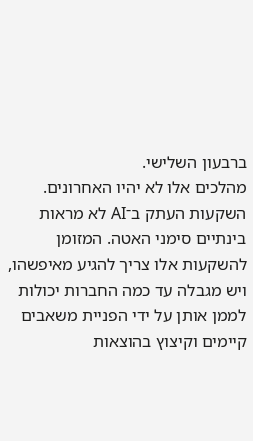ברבעון השלישי.
מהלכים אלו לא יהיו האחרונים. השקעות העתק ב־AI לא מראות בינתיים סימני האטה. המזומן להשקעות אלו צריך להגיע מאיפשהו, ויש מגבלה עד כמה החברות יכולות לממן אותן על ידי הפניית משאבים קיימים וקיצוץ בהוצאות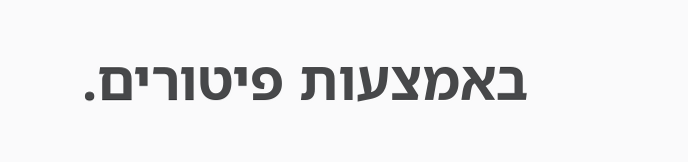באמצעות פיטורים.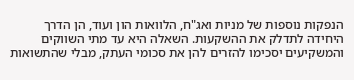הנפקות נוספות של מניות ואג"ח, הלוואות הון ועוד, הן הדרך היחידה לתדלק את ההשקעות. השאלה היא עד מתי השווקים והמשקיעים יסכימו להזרים להן את סכומי העתק, מבלי שהתשואות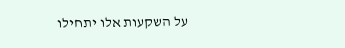על השקעות אלו יתחילו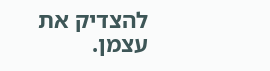להצדיק את עצמן.